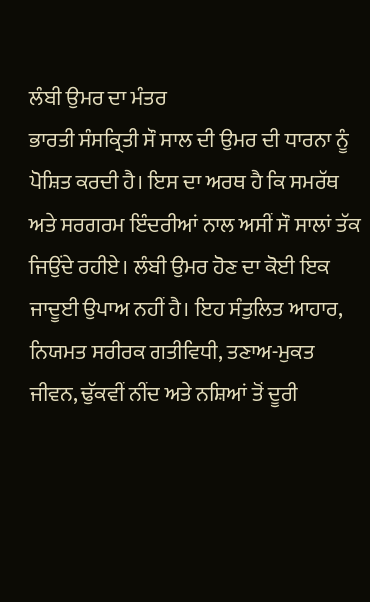ਲੰਬੀ ਉਮਰ ਦਾ ਮੰਤਰ
ਭਾਰਤੀ ਸੰਸਕ੍ਰਿਤੀ ਸੌ ਸਾਲ ਦੀ ਉਮਰ ਦੀ ਧਾਰਨਾ ਨੂੰ ਪੋਸ਼ਿਤ ਕਰਦੀ ਹੈ। ਇਸ ਦਾ ਅਰਥ ਹੈ ਕਿ ਸਮਰੱਥ ਅਤੇ ਸਰਗਰਮ ਇੰਦਰੀਆਂ ਨਾਲ ਅਸੀਂ ਸੌ ਸਾਲਾਂ ਤੱਕ ਜਿਉਂਦੇ ਰਹੀਏ। ਲੰਬੀ ਉਮਰ ਹੋਣ ਦਾ ਕੋਈ ਇਕ ਜਾਦੂਈ ਉਪਾਅ ਨਹੀਂ ਹੈ। ਇਹ ਸੰਤੁਲਿਤ ਆਹਾਰ, ਨਿਯਮਤ ਸਰੀਰਕ ਗਤੀਵਿਧੀ, ਤਣਾਅ-ਮੁਕਤ ਜੀਵਨ, ਢੁੱਕਵੀਂ ਨੀਂਦ ਅਤੇ ਨਸ਼ਿਆਂ ਤੋਂ ਦੂਰੀ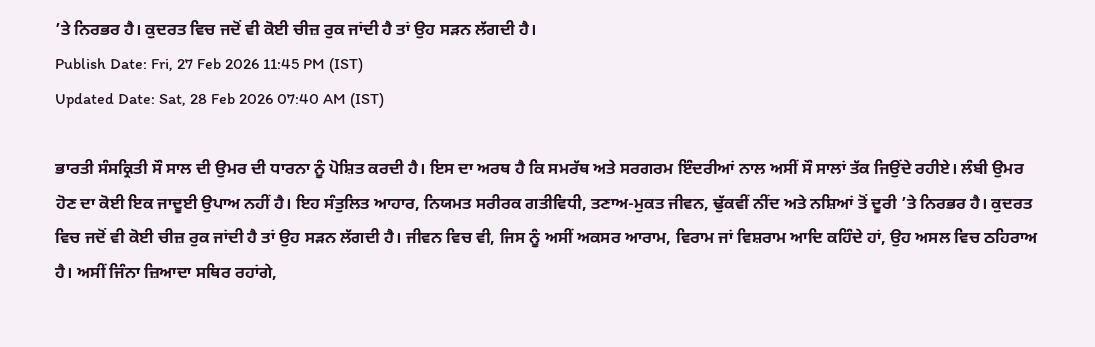’ਤੇ ਨਿਰਭਰ ਹੈ। ਕੁਦਰਤ ਵਿਚ ਜਦੋਂ ਵੀ ਕੋਈ ਚੀਜ਼ ਰੁਕ ਜਾਂਦੀ ਹੈ ਤਾਂ ਉਹ ਸੜਨ ਲੱਗਦੀ ਹੈ।
Publish Date: Fri, 27 Feb 2026 11:45 PM (IST)
Updated Date: Sat, 28 Feb 2026 07:40 AM (IST)

ਭਾਰਤੀ ਸੰਸਕ੍ਰਿਤੀ ਸੌ ਸਾਲ ਦੀ ਉਮਰ ਦੀ ਧਾਰਨਾ ਨੂੰ ਪੋਸ਼ਿਤ ਕਰਦੀ ਹੈ। ਇਸ ਦਾ ਅਰਥ ਹੈ ਕਿ ਸਮਰੱਥ ਅਤੇ ਸਰਗਰਮ ਇੰਦਰੀਆਂ ਨਾਲ ਅਸੀਂ ਸੌ ਸਾਲਾਂ ਤੱਕ ਜਿਉਂਦੇ ਰਹੀਏ। ਲੰਬੀ ਉਮਰ ਹੋਣ ਦਾ ਕੋਈ ਇਕ ਜਾਦੂਈ ਉਪਾਅ ਨਹੀਂ ਹੈ। ਇਹ ਸੰਤੁਲਿਤ ਆਹਾਰ, ਨਿਯਮਤ ਸਰੀਰਕ ਗਤੀਵਿਧੀ, ਤਣਾਅ-ਮੁਕਤ ਜੀਵਨ, ਢੁੱਕਵੀਂ ਨੀਂਦ ਅਤੇ ਨਸ਼ਿਆਂ ਤੋਂ ਦੂਰੀ ’ਤੇ ਨਿਰਭਰ ਹੈ। ਕੁਦਰਤ ਵਿਚ ਜਦੋਂ ਵੀ ਕੋਈ ਚੀਜ਼ ਰੁਕ ਜਾਂਦੀ ਹੈ ਤਾਂ ਉਹ ਸੜਨ ਲੱਗਦੀ ਹੈ। ਜੀਵਨ ਵਿਚ ਵੀ, ਜਿਸ ਨੂੰ ਅਸੀਂ ਅਕਸਰ ਆਰਾਮ, ਵਿਰਾਮ ਜਾਂ ਵਿਸ਼ਰਾਮ ਆਦਿ ਕਹਿੰਦੇ ਹਾਂ, ਉਹ ਅਸਲ ਵਿਚ ਠਹਿਰਾਅ ਹੈ। ਅਸੀਂ ਜਿੰਨਾ ਜ਼ਿਆਦਾ ਸਥਿਰ ਰਹਾਂਗੇ,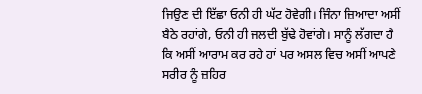ਜਿਉਣ ਦੀ ਇੱਛਾ ਓਨੀ ਹੀ ਘੱਟ ਹੋਵੇਗੀ। ਜਿੰਨਾ ਜ਼ਿਆਦਾ ਅਸੀਂ ਬੈਠੇ ਰਹਾਂਗੇ, ਓਨੀ ਹੀ ਜਲਦੀ ਬੁੱਢੇ ਹੋਵਾਂਗੇ। ਸਾਨੂੰ ਲੱਗਦਾ ਹੈ ਕਿ ਅਸੀਂ ਆਰਾਮ ਕਰ ਰਹੇ ਹਾਂ ਪਰ ਅਸਲ ਵਿਚ ਅਸੀਂ ਆਪਣੇ ਸਰੀਰ ਨੂੰ ਜ਼ਹਿਰ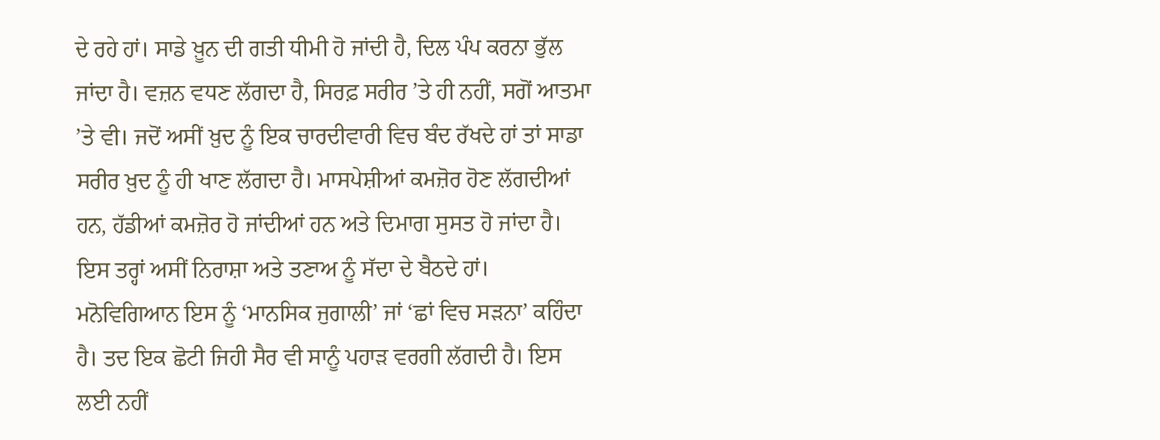ਦੇ ਰਹੇ ਹਾਂ। ਸਾਡੇ ਖ਼ੂਨ ਦੀ ਗਤੀ ਧੀਮੀ ਹੋ ਜਾਂਦੀ ਹੈ, ਦਿਲ ਪੰਪ ਕਰਨਾ ਭੁੱਲ ਜਾਂਦਾ ਹੈ। ਵਜ਼ਨ ਵਧਣ ਲੱਗਦਾ ਹੈ, ਸਿਰਫ਼ ਸਰੀਰ ’ਤੇ ਹੀ ਨਹੀਂ, ਸਗੋਂ ਆਤਮਾ ’ਤੇ ਵੀ। ਜਦੋਂ ਅਸੀਂ ਖ਼ੁਦ ਨੂੰ ਇਕ ਚਾਰਦੀਵਾਰੀ ਵਿਚ ਬੰਦ ਰੱਖਦੇ ਹਾਂ ਤਾਂ ਸਾਡਾ ਸਰੀਰ ਖ਼ੁਦ ਨੂੰ ਹੀ ਖਾਣ ਲੱਗਦਾ ਹੈ। ਮਾਸਪੇਸ਼ੀਆਂ ਕਮਜ਼ੋਰ ਹੋਣ ਲੱਗਦੀਆਂ ਹਨ, ਹੱਡੀਆਂ ਕਮਜ਼ੋਰ ਹੋ ਜਾਂਦੀਆਂ ਹਨ ਅਤੇ ਦਿਮਾਗ ਸੁਸਤ ਹੋ ਜਾਂਦਾ ਹੈ। ਇਸ ਤਰ੍ਹਾਂ ਅਸੀਂ ਨਿਰਾਸ਼ਾ ਅਤੇ ਤਣਾਅ ਨੂੰ ਸੱਦਾ ਦੇ ਬੈਠਦੇ ਹਾਂ। ਮਨੋਵਿਗਿਆਨ ਇਸ ਨੂੰ ‘ਮਾਨਸਿਕ ਜੁਗਾਲੀ’ ਜਾਂ ‘ਛਾਂ ਵਿਚ ਸੜਨਾ’ ਕਹਿੰਦਾ ਹੈ। ਤਦ ਇਕ ਛੋਟੀ ਜਿਹੀ ਸੈਰ ਵੀ ਸਾਨੂੰ ਪਹਾੜ ਵਰਗੀ ਲੱਗਦੀ ਹੈ। ਇਸ ਲਈ ਨਹੀਂ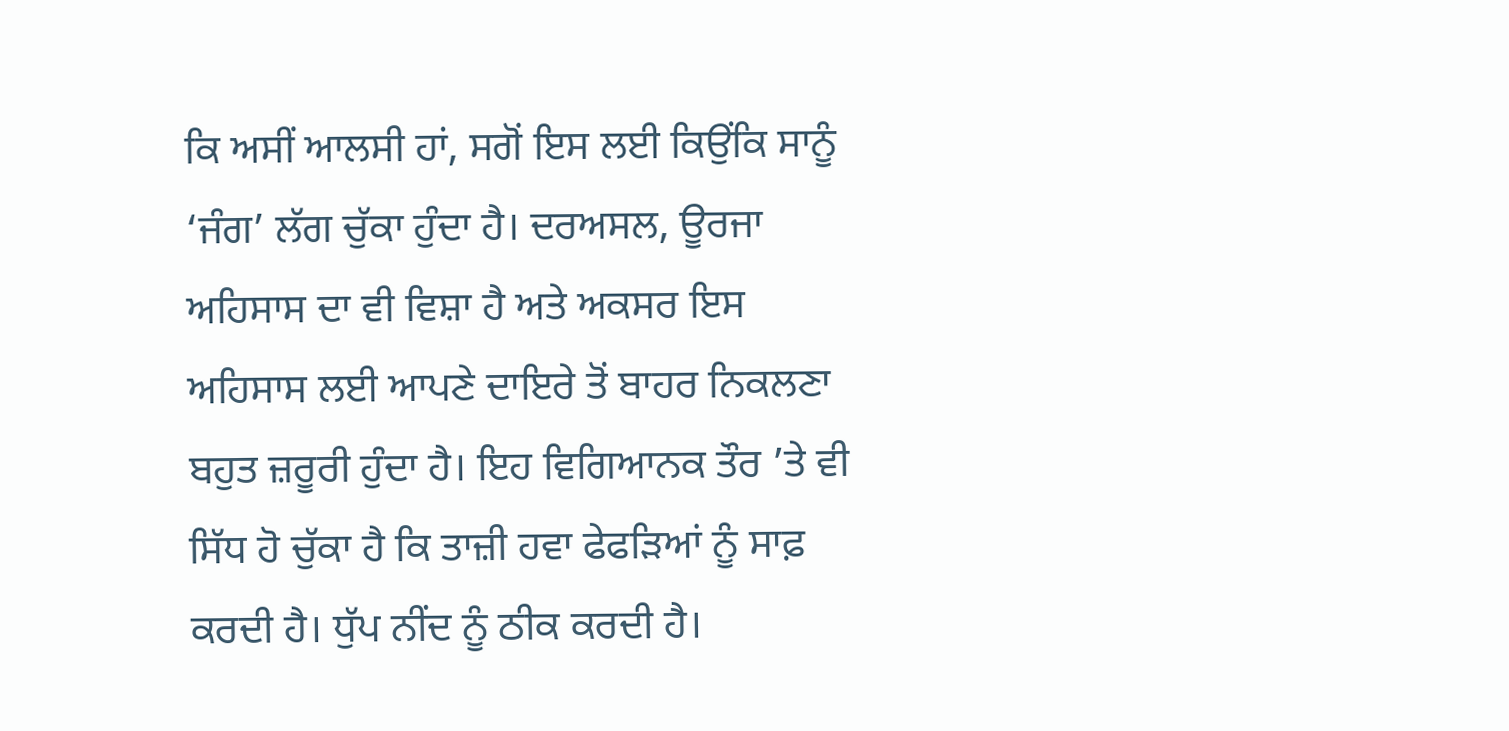ਕਿ ਅਸੀਂ ਆਲਸੀ ਹਾਂ, ਸਗੋਂ ਇਸ ਲਈ ਕਿਉਂਕਿ ਸਾਨੂੰ ‘ਜੰਗ’ ਲੱਗ ਚੁੱਕਾ ਹੁੰਦਾ ਹੈ। ਦਰਅਸਲ, ਊਰਜਾ ਅਹਿਸਾਸ ਦਾ ਵੀ ਵਿਸ਼ਾ ਹੈ ਅਤੇ ਅਕਸਰ ਇਸ ਅਹਿਸਾਸ ਲਈ ਆਪਣੇ ਦਾਇਰੇ ਤੋਂ ਬਾਹਰ ਨਿਕਲਣਾ ਬਹੁਤ ਜ਼ਰੂਰੀ ਹੁੰਦਾ ਹੈ। ਇਹ ਵਿਗਿਆਨਕ ਤੌਰ ’ਤੇ ਵੀ ਸਿੱਧ ਹੋ ਚੁੱਕਾ ਹੈ ਕਿ ਤਾਜ਼ੀ ਹਵਾ ਫੇਫੜਿਆਂ ਨੂੰ ਸਾਫ਼ ਕਰਦੀ ਹੈ। ਧੁੱਪ ਨੀਂਦ ਨੂੰ ਠੀਕ ਕਰਦੀ ਹੈ।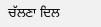ਚੱਲਣਾ ਦਿਲ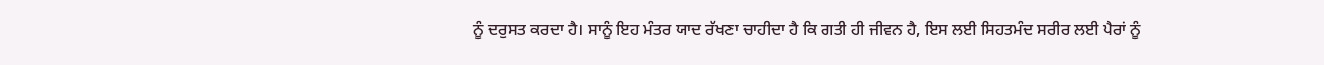ਨੂੰ ਦਰੁਸਤ ਕਰਦਾ ਹੈ। ਸਾਨੂੰ ਇਹ ਮੰਤਰ ਯਾਦ ਰੱਖਣਾ ਚਾਹੀਦਾ ਹੈ ਕਿ ਗਤੀ ਹੀ ਜੀਵਨ ਹੈ, ਇਸ ਲਈ ਸਿਹਤਮੰਦ ਸਰੀਰ ਲਈ ਪੈਰਾਂ ਨੂੰ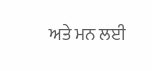ਅਤੇ ਮਨ ਲਈ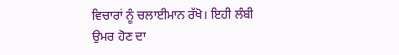ਵਿਚਾਰਾਂ ਨੂੰ ਚਲਾਈਮਾਨ ਰੱਖੋ। ਇਹੀ ਲੰਬੀ ਉਮਰ ਹੋਣ ਦਾ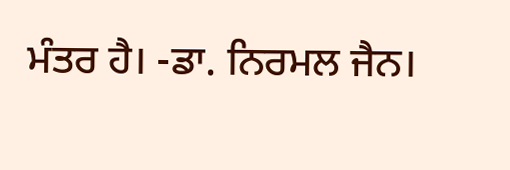ਮੰਤਰ ਹੈ। -ਡਾ. ਨਿਰਮਲ ਜੈਨ।